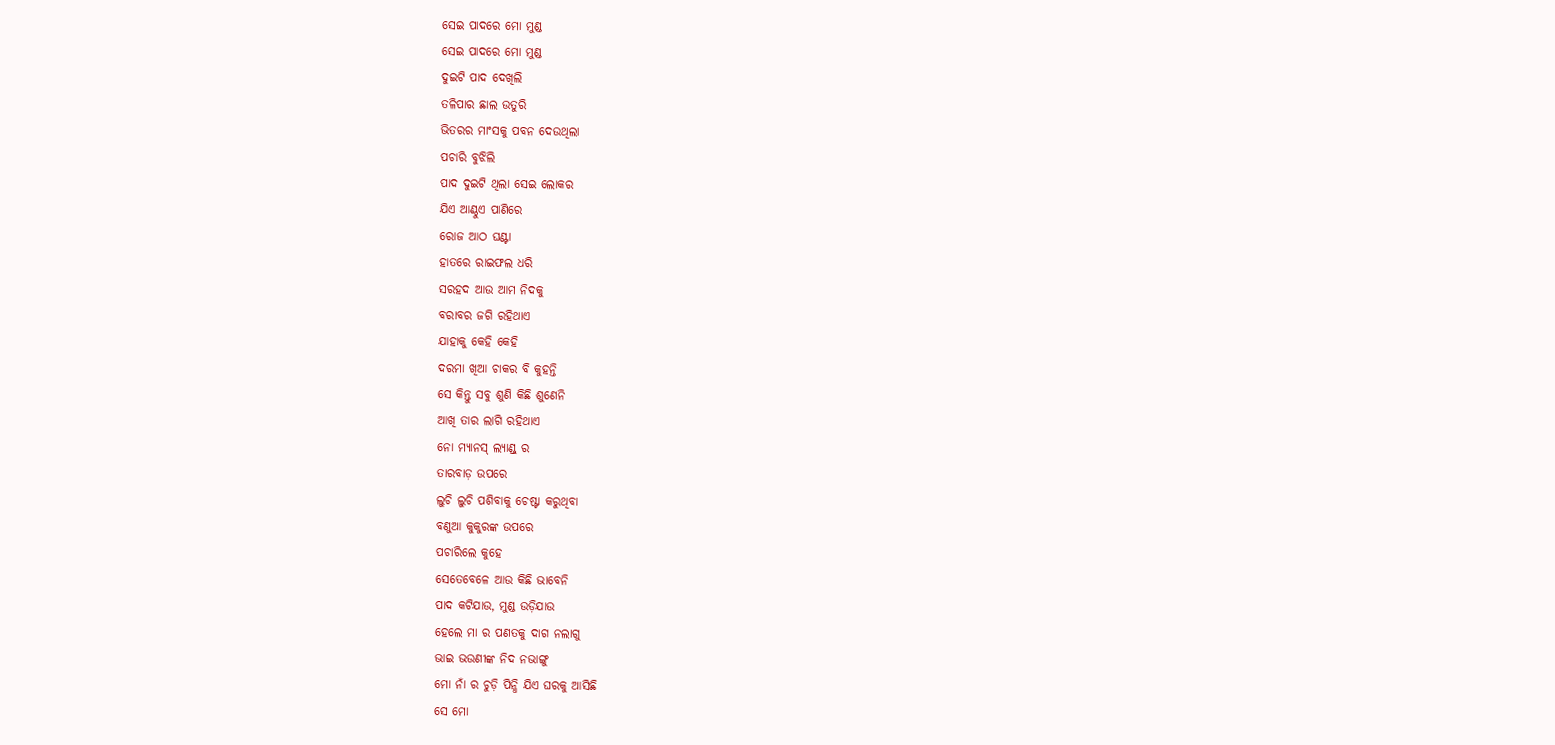ସେଇ ପାଦରେ ମୋ ମୁଣ୍ଡ
ସେଇ ପାଦରେ ମୋ ମୁଣ୍ଡ
ଦୁଇଟି ପାଦ ଦେଖିଲି
ତଳିପାର ଛାଲ ଉତୁରି
ଭିତରର ମାଂସକୁ ପବନ ଦେଉଥିଲା
ପଚାରି ବୁଝିଲି
ପାଦ ଦୁଇଟି ଥିଲା ସେଇ ଲୋକର
ଯିଏ ଆଣ୍ଠୁଏ ପାଣିରେ
ରୋଜ ଆଠ ଘଣ୍ଟା
ହାତରେ ରାଇଫଲ ଧରି
ସରହଦ ଆଉ ଆମ ନିଦକୁ
ବରାବର ଜଗି ରହିଥାଏ
ଯାହାକୁ କେହି କେହି
ଦରମା ଖିଆ ଚାକର ବି କୁହନ୍ତି
ସେ କିନ୍ତୁ ସବୁ ଶୁଣି କିଛି ଶୁଣେନି
ଆଖି ତାର ଲାଗି ରହିଥାଏ
ନୋ ମ୍ୟାନସ୍ ଲ୍ୟାଣ୍ଡ୍ ର
ତାରବାଡ଼ ଉପରେ
ଲୁଚି ଲୁଚି ପଶିବାକୁ ଚେଷ୍ଟା କରୁଥିବା
ବଣୁଆ କୁକୁରଙ୍କ ଉପରେ
ପଚାରିଲେ କୁହେ
ସେତେବେଳେ ଆଉ କିଛି ଭାବେନି
ପାଦ କଟିଯାଉ, ମୁଣ୍ଡ ଉଡ଼ିଯାଉ
ହେଲେ ମା ର ପଣତକୁ ଦାଗ ନଲାଗୁ
ଭାଇ ଭଉଣୀଙ୍କ ନିଦ ନଭାଙ୍ଗୁ
ମୋ ନାଁ ର ଚୁଡ଼ି ପିନ୍ଧି ଯିଏ ଘରକୁ ଆସିଛି
ସେ ମୋ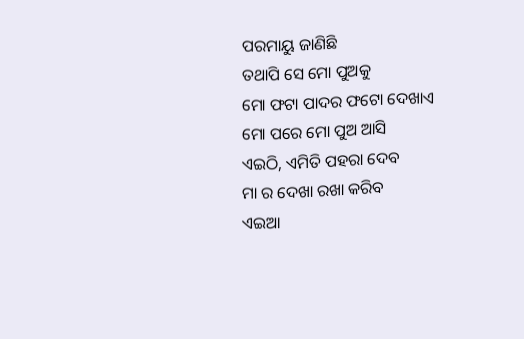ପରମାୟୁ ଜାଣିଛି
ତଥାପି ସେ ମୋ ପୁଅକୁ
ମୋ ଫଟା ପାଦର ଫଟୋ ଦେଖାଏ
ମୋ ପରେ ମୋ ପୁଅ ଆସି
ଏଇଠି, ଏମିତି ପହରା ଦେବ
ମା ର ଦେଖା ରଖା କରିବ
ଏଇଆ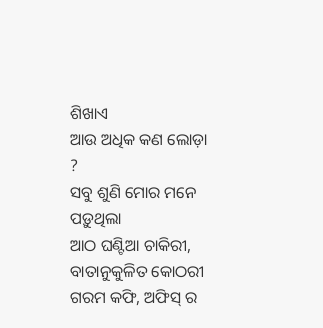ଶିଖାଏ
ଆଉ ଅଧିକ କଣ ଲୋଡ଼ା ?
ସବୁ ଶୁଣି ମୋର ମନେ ପଡ଼ୁଥିଲା
ଆଠ ଘଣ୍ଟିଆ ଚାକିରୀ,
ବାତାନୁକୁଳିତ କୋଠରୀ
ଗରମ କଫି, ଅଫିସ୍ ର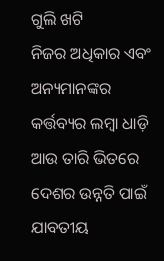ଗୁଲି ଖଟି
ନିଜର ଅଧିକାର ଏବଂ
ଅନ୍ୟମାନଙ୍କର କର୍ତ୍ତବ୍ୟର ଲମ୍ବା ଧାଡ଼ି
ଆଉ ତାରି ଭିତରେ
ଦେଶର ଉନ୍ନତି ପାଇଁ
ଯାବତୀୟ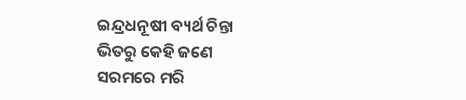ଇନ୍ଦ୍ରଧନୂଷୀ ବ୍ୟର୍ଥ ଚିନ୍ତା
ଭିତରୁ କେହି ଜଣେ
ସରମରେ ମରି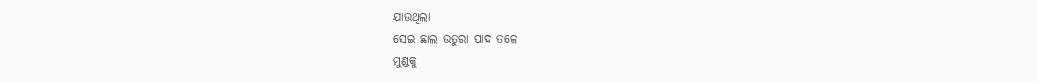ଯାଉଥିଲା
ସେଇ ଛାଲ ଉତୁରା ପାଦ ତଳେ
ମୁଣ୍ଡକୁ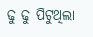ଢୁ ଢୁ ପିଟୁଥିଲା